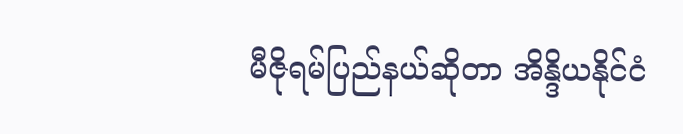မီဇိုရမ်ပြည်နယ်ဆိုတာ အိန္ဒိယနိုင်ငံ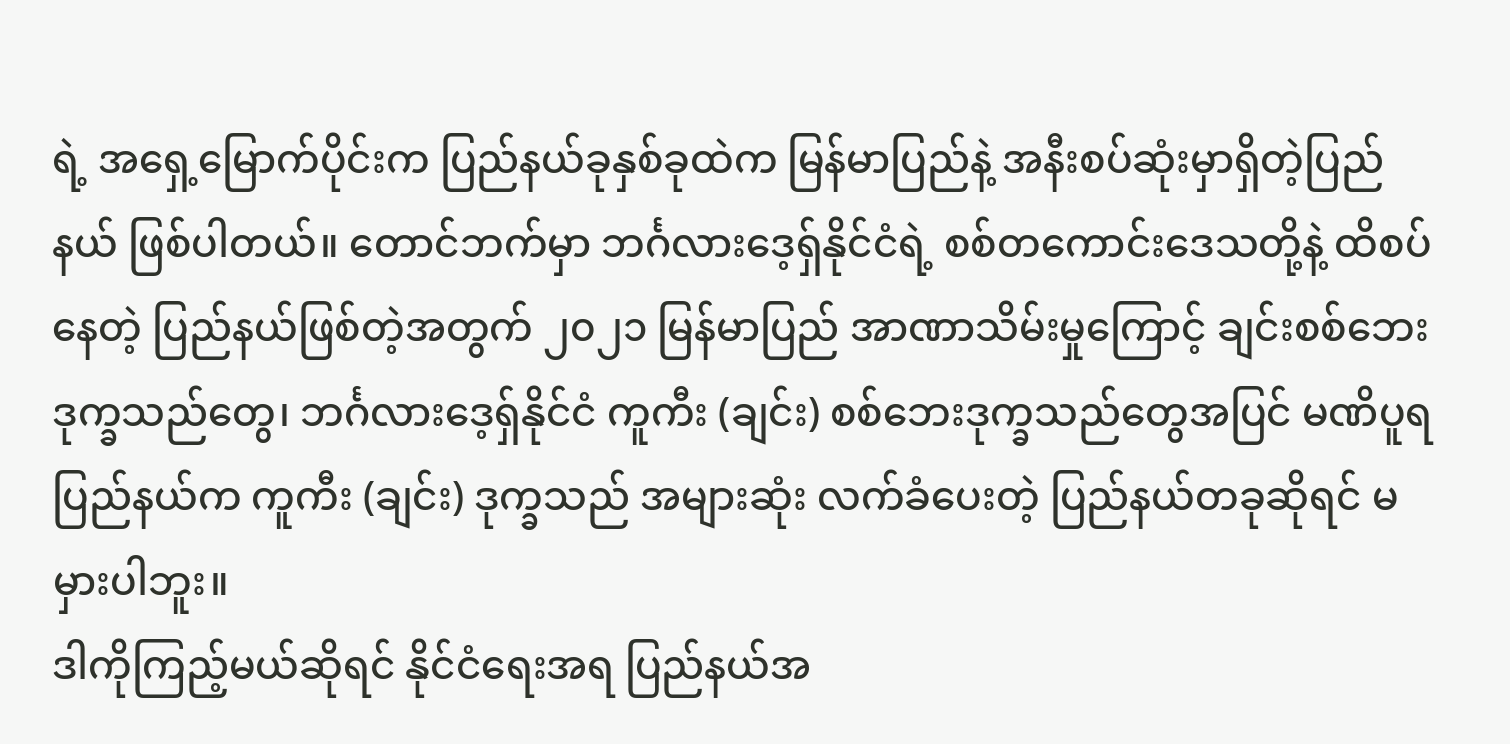ရဲ့ အရှေ့မြောက်ပိုင်းက ပြည်နယ်ခုနှစ်ခုထဲက မြန်မာပြည်နဲ့ အနီးစပ်ဆုံးမှာရှိတဲ့ပြည်နယ် ဖြစ်ပါတယ်။ တောင်ဘက်မှာ ဘင်္ဂလားဒေ့ရှ်နိုင်ငံရဲ့ စစ်တကောင်းဒေသတို့နဲ့ ထိစပ်နေတဲ့ ပြည်နယ်ဖြစ်တဲ့အတွက် ၂၀၂၁ မြန်မာပြည် အာဏာသိမ်းမှုကြောင့် ချင်းစစ်ဘေးဒုက္ခသည်တွေ၊ ဘင်္ဂလားဒေ့ရှ်နိုင်ငံ ကူကီး (ချင်း) စစ်ဘေးဒုက္ခသည်တွေအပြင် မဏိပူရပြည်နယ်က ကူကီး (ချင်း) ဒုက္ခသည် အများဆုံး လက်ခံပေးတဲ့ ပြည်နယ်တခုဆိုရင် မမှားပါဘူး။
ဒါကိုကြည့်မယ်ဆိုရင် နိုင်ငံရေးအရ ပြည်နယ်အ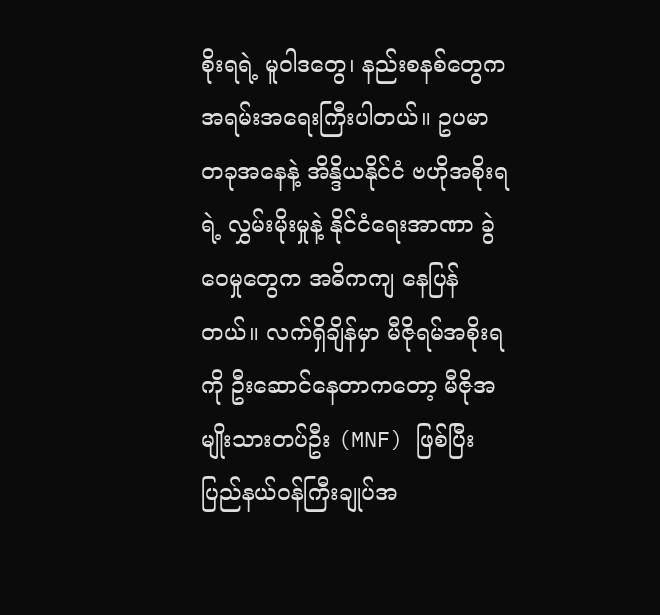စိုးရရဲ့ မူဝါဒတွေ၊ နည်းစနစ်တွေက အရမ်းအရေးကြီးပါတယ်။ ဥပမာ တခုအနေနဲ့ အိန္ဒိယနိုင်ငံ ဗဟိုအစိုးရရဲ့ လွှမ်းမိုးမှုနဲ့ နိုင်ငံရေးအာဏာ ခွဲဝေမှုတွေက အဓိကကျ နေပြန်တယ်။ လက်ရှိချိန်မှာ မီဇိုရမ်အစိုးရကို ဦးဆောင်နေတာကတော့ မီဇိုအမျိုးသားတပ်ဦး (MNF) ဖြစ်ပြီး ပြည်နယ်ဝန်ကြီးချုပ်အ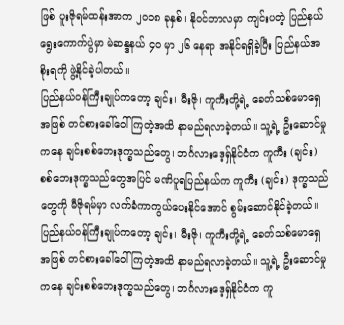ဖြစ် ပူးဇိုရမ်ထန်းအာက ၂၀၁၈ ခုနှစ်၊ နိုဝင်ဘာလမှာ ကျင်းပတဲ့ ပြည်နယ်ရွေးကောက်ပွဲမှာ မဲဆန္ဒနယ် ၄၀ မှာ ၂၆ နေရာ အနိုင်ရရှိခဲ့ပြီး ပြည်နယ်အစိုးရကို ဖွဲ့နိုင်ခဲ့ပါတယ်။
ပြည်နယ်ဝန်ကြီးချုပ်ကတော့ ချင်း၊ မီးဇို၊ ကူကီးတို့ရဲ့ ခေတ်သစ်မောရှေအဖြစ် တင်စားခေါ်ဝေါ်ကြတဲ့အထိ နာမည်ရလာခဲ့တယ်။ သူ့ရဲ့ ဦးဆောင်မှုကနေ ချင်းစစ်ဘေးဒုက္ခသည်တွေ၊ ဘင်္ဂလားဒေ့ရှ်နိုင်ငံက ကူကီး (ချင်း) စစ်ဘေးဒုက္ခသည်တွေအပြင် မဏိပူရပြည်နယ်က ကူကီး (ချင်း) ဒုက္ခသည်တွေကို မီဇိုရမ်မှာ လက်ခံကာကွယ်ပေးနိုင်အောင် စွမ်းဆောင်နိုင်ခဲ့တယ်။
ပြည်နယ်ဝန်ကြီးချုပ်ကတော့ ချင်း၊ မီးဇို၊ ကူကီးတို့ရဲ့ ခေတ်သစ်မောရှေအဖြစ် တင်စားခေါ်ဝေါ်ကြတဲ့အထိ နာမည်ရလာခဲ့တယ်။ သူ့ရဲ့ ဦးဆောင်မှုကနေ ချင်းစစ်ဘေးဒုက္ခသည်တွေ၊ ဘင်္ဂလားဒေ့ရှ်နိုင်ငံက ကူ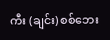ကီး (ချင်း) စစ်ဘေး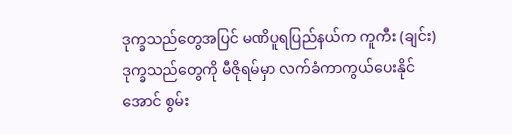ဒုက္ခသည်တွေအပြင် မဏိပူရပြည်နယ်က ကူကီး (ချင်း) ဒုက္ခသည်တွေကို မီဇိုရမ်မှာ လက်ခံကာကွယ်ပေးနိုင်အောင် စွမ်း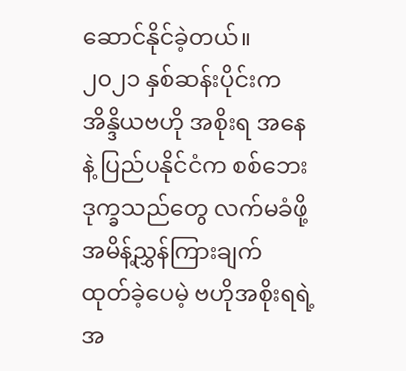ဆောင်နိုင်ခဲ့တယ်။
၂၀၂၁ နှစ်ဆန်းပိုင်းက အိန္ဒိယဗဟို အစိုးရ အနေနဲ့ ပြည်ပနိုင်ငံက စစ်ဘေးဒုက္ခသည်တွေ လက်မခံဖို့ အမိန့်ညွှန်ကြားချက် ထုတ်ခဲ့ပေမဲ့ ဗဟိုအစိုးရရဲ့အ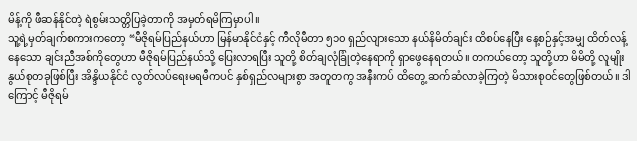မိန့်ကို ဖီဆန်နိုင်တဲ့ ရဲစွမ်းသတ္တိပြခဲ့တာကို အမှတ်ရမိကြမှာပါ။
သူ့ရဲ့မှတ်ချက်စကားကတော့ “မီဇိုရမ်ပြည်နယ်ဟာ မြန်မာနိုင်ငံနှင့် ကီလိုမီတာ ၅၁၀ ရှည်လျားသော နယ်နိမိတ်ချင်း ထိစပ်နေပြီး နေ့စဉ်နှင့်အမျှ ထိတ်လန့်နေသော ချင်းညီအစ်ကိုတွေဟာ မီဇိုရမ်ပြည်နယ်သို့ ပြေးလာရပြီး သူတို့ စိတ်ချလုံခြုံတဲ့နေရာကို ရှာဖွေနေရတယ်။ တကယ်တော့ သူတို့ဟာ မိမိတို့ လူမျိုးနွယ်စုတခုဖြစ်ပြီး အိန္ဒိယနိုင်ငံ လွတ်လပ်ရေးမရမီကပင် နှစ်ရှည်လများစွာ အတူတကွ အနီးကပ် ထိတွေ့ ဆက်ဆံလာခဲ့ကြတဲ့ မိသားစုဝင်တွေဖြစ်တယ်။ ဒါကြောင့် မီဇိုရမ်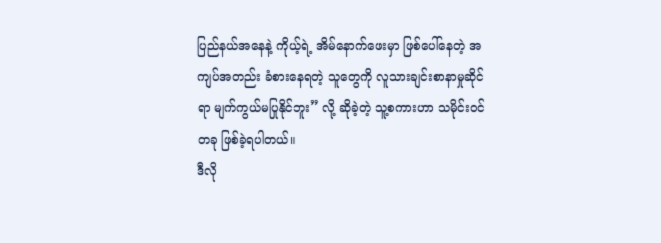ပြည်နယ်အနေနဲ့ ကိုယ့်ရဲ့ အိမ်နောက်ဖေးမှာ ဖြစ်ပေါ်နေတဲ့ အကျပ်အတည်း ခံစားနေရတဲ့ သူတွေကို လူသားချင်းစာနာမှုဆိုင်ရာ မျက်ကွယ်မပြုနိုင်ဘူး” လို့ ဆိုခဲ့တဲ့ သူ့စကားဟာ သမိုင်းဝင်တခု ဖြစ်ခဲ့ရပါတယ်။
ဒီလို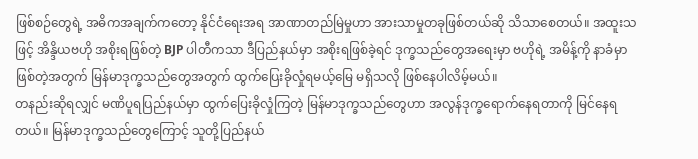ဖြစ်စဉ်တွေရဲ့ အဓိကအချက်ကတော့ နိုင်ငံရေးအရ အာဏာတည်မြဲမှုဟာ အားသာမှုတခုဖြစ်တယ်ဆို သိသာစေတယ်။ အထူးသဖြင့် အိန္ဒိယဗဟို အစိုးရဖြစ်တဲ့ BJP ပါတီကသာ ဒီပြည်နယ်မှာ အစိုးရဖြစ်ခဲ့ရင် ဒုက္ခသည်တွေအရေးမှာ ဗဟိုရဲ့ အမိန့်ကို နာခံမှာဖြစ်တဲ့အတွက် မြန်မာဒုက္ခသည်တွေအတွက် ထွက်ပြေးခိုလှုံရမယ့်မြေ မရှိသလို ဖြစ်နေပါလိမ့်မယ်။
တနည်းဆိုရလျှင် မဏိပူရပြည်နယ်မှာ ထွက်ပြေးခိုလှုံကြတဲ့ မြန်မာဒုက္ခသည်တွေဟာ အလွန်ဒုက္ခရောက်နေရတာကို မြင်နေရတယ်။ မြန်မာဒုက္ခသည်တွေကြောင့် သူတို့ပြည်နယ်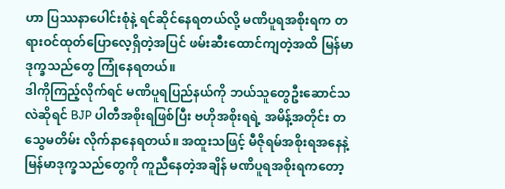ဟာ ပြဿနာပေါင်းစုံနဲ့ ရင်ဆိုင်နေရတယ်လို့ မဏိပူရအစိုးရက တရားဝင်ထုတ်ပြောလေ့ရှိတဲ့အပြင် ဖမ်းဆီးထောင်ကျတဲ့အထိ မြန်မာဒုက္ခသည်တွေ ကြုံနေရတယ်။
ဒါကိုကြည့်လိုက်ရင် မဏိပူရပြည်နယ်ကို ဘယ်သူတွေဦးဆောင်သလဲဆိုရင် BJP ပါတီအစိုးရဖြစ်ပြီး ဗဟိုအစိုးရရဲ့ အမိန့်အတိုင်း တသွေမတိမ်း လိုက်နာနေရတယ်။ အထူးသဖြင့် မီဇိုရမ်အစိုးရအနေနဲ့ မြန်မာဒုက္ခသည်တွေကို ကူညီနေတဲ့အချိန် မဏိပူရအစိုးရကတော့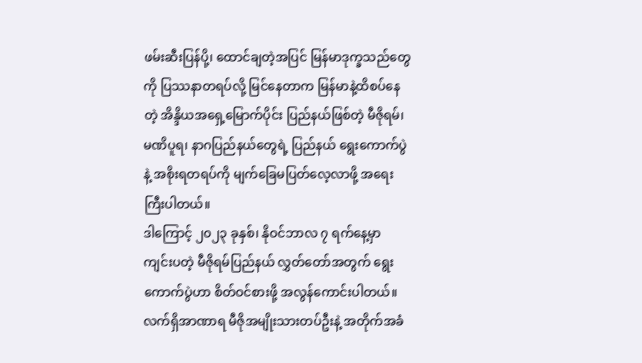ဖမ်းဆီးပြန်ပို့၊ ထောင်ချတဲ့အပြင် မြန်မာဒုက္ခသည်တွေကို ပြဿနာတရပ်လို့ မြင်နေတာက မြန်မာနဲ့ထိစပ်နေတဲ့ အိန္ဒိယအရှေ့မြောက်ပိုင်း ပြည်နယ်ဖြစ်တဲ့ မီဇိုရမ်၊ မဏိပူရ၊ နာဂပြည်နယ်တွေရဲ့ ပြည်နယ် ရွေးကောက်ပွဲနဲ့ အစိုးရတရပ်ကို မျက်ခြေမပြတ်လေ့လာဖို့ အရေးကြီးပါတယ်။
ဒါကြောင့် ၂၀၂၃ ခုနှစ်၊ နိုဝင်ဘာလ ၇ ရက်နေ့မှာ ကျင်းပတဲ့ မီဇိုရမ်ပြည်နယ် လွှတ်တော်အတွက် ရွေးကောက်ပွဲဟာ စိတ်ဝင်စားဖို့ အလွန်ကောင်းပါတယ်။ လက်ရှိအာဏာရ မီဇိုအမျိုးသားတပ်ဦးနဲ့ အတိုက်အခံ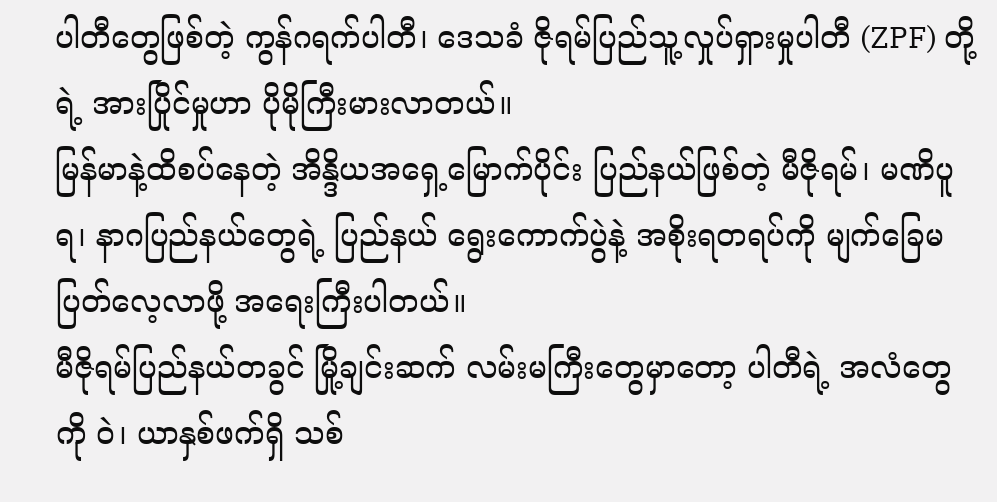ပါတီတွေဖြစ်တဲ့ ကွန်ဂရက်ပါတီ၊ ဒေသခံ ဇိုရမ်ပြည်သူ့လှုပ်ရှားမှုပါတီ (ZPF) တို့ရဲ့ အားပြိုင်မှုဟာ ပိုမိုကြီးမားလာတယ်။
မြန်မာနဲ့ထိစပ်နေတဲ့ အိန္ဒိယအရှေ့မြောက်ပိုင်း ပြည်နယ်ဖြစ်တဲ့ မီဇိုရမ်၊ မဏိပူရ၊ နာဂပြည်နယ်တွေရဲ့ ပြည်နယ် ရွေးကောက်ပွဲနဲ့ အစိုးရတရပ်ကို မျက်ခြေမပြတ်လေ့လာဖို့ အရေးကြီးပါတယ်။
မီဇိုရမ်ပြည်နယ်တခွင် မြို့ချင်းဆက် လမ်းမကြီးတွေမှာတော့ ပါတီရဲ့ အလံတွေကို ဝဲ၊ ယာနှစ်ဖက်ရှိ သစ်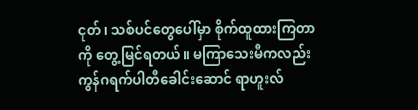ငုတ်၊ သစ်ပင်တွေပေါ်မှာ စိုက်ထူထားကြတာကို တွေ့မြင်ရတယ်။ မကြာသေးမီကလည်း ကွန်ဂရက်ပါတီခေါင်းဆောင် ရာဟူးလ်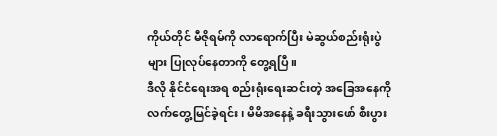ကိုယ်တိုင် မီဇိုရမ်ကို လာရောက်ပြီး မဲဆွယ်စည်းရုံးပွဲများ ပြုလုပ်နေတာကို တွေ့ရပြီ။
ဒီလို နိုင်ငံရေးအရ စည်းရုံးရေးဆင်းတဲ့ အခြေအနေကို လက်တွေ့မြင်ခဲ့ရင်း၊ မိမိအနေနဲ့ ခရီးသွားဖော် စီးပွား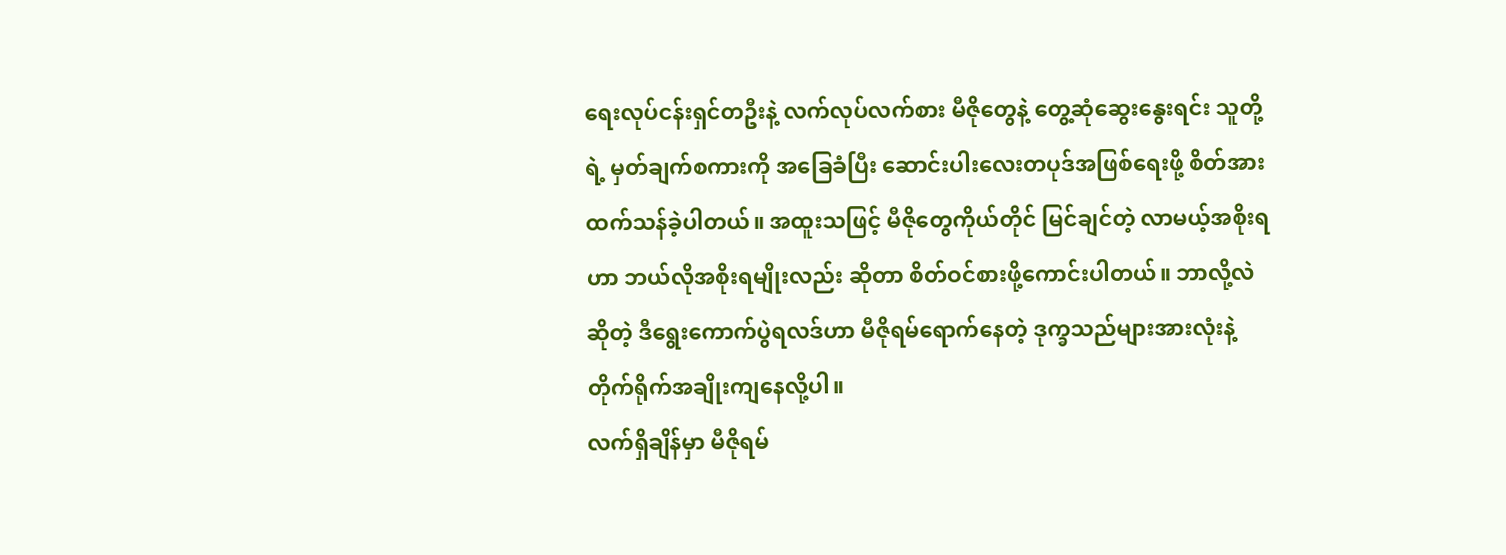ရေးလုပ်ငန်းရှင်တဦးနဲ့ လက်လုပ်လက်စား မီဇိုတွေနဲ့ တွေ့ဆုံဆွေးနွေးရင်း သူတို့ရဲ့ မှတ်ချက်စကားကို အခြေခံပြီး ဆောင်းပါးလေးတပုဒ်အဖြစ်ရေးဖို့ စိတ်အားထက်သန်ခဲ့ပါတယ်။ အထူးသဖြင့် မီဇိုတွေကိုယ်တိုင် မြင်ချင်တဲ့ လာမယ့်အစိုးရဟာ ဘယ်လိုအစိုးရမျိုးလည်း ဆိုတာ စိတ်ဝင်စားဖို့ကောင်းပါတယ်။ ဘာလို့လဲဆိုတဲ့ ဒီရွေးကောက်ပွဲရလဒ်ဟာ မီဇိုရမ်ရောက်နေတဲ့ ဒုက္ခသည်များအားလုံးနဲ့ တိုက်ရိုက်အချိုးကျနေလို့ပါ။
လက်ရှိချိန်မှာ မီဇိုရမ်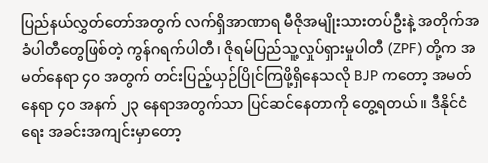ပြည်နယ်လွှတ်တော်အတွက် လက်ရှိအာဏာရ မီဇိုအမျိုးသားတပ်ဦးနဲ့ အတိုက်အခံပါတီတွေဖြစ်တဲ့ ကွန်ဂရက်ပါတီ၊ ဇိုရမ်ပြည်သူ့လှုပ်ရှားမှုပါတီ (ZPF) တို့က အမတ်နေရာ ၄၀ အတွက် တင်းပြည့်ယှဉ်ပြိုင်ကြဖို့ရှိနေသလို BJP ကတော့ အမတ်နေရာ ၄၀ အနက် ၂၃ နေရာအတွက်သာ ပြင်ဆင်နေတာကို တွေ့ရတယ်။ ဒီနိုင်ငံရေး အခင်းအကျင်းမှာတော့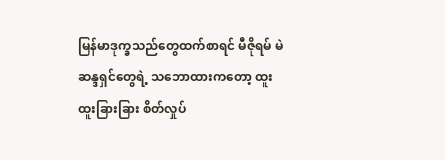မြန်မာဒုက္ခသည်တွေထက်စာရင် မီဇိုရမ် မဲဆန္ဒရှင်တွေရဲ့ သဘောထားကတော့ ထူးထူးခြားခြား စိတ်လှုပ်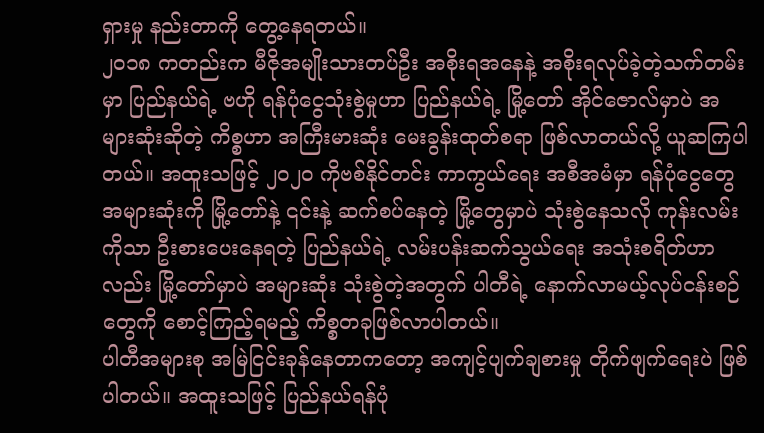ရှားမှု နည်းတာကို တွေ့နေရတယ်။
၂၀၁၈ ကတည်းက မီဇိုအမျိုးသားတပ်ဦး အစိုးရအနေနဲ့ အစိုးရလုပ်ခဲ့တဲ့သက်တမ်းမှာ ပြည်နယ်ရဲ့ ဗဟို ရန်ပုံငွေသုံးစွဲမှုဟာ ပြည်နယ်ရဲ့ မြို့တော် အိုင်ဇောလ်မှာပဲ အများဆုံးဆိုတဲ့ ကိစ္စဟာ အကြီးမားဆုံး မေးခွန်းထုတ်စရာ ဖြစ်လာတယ်လို့ ယူဆကြပါတယ်။ အထူးသဖြင့် ၂၀၂၀ ကိုဗစ်နိုင်တင်း ကာကွယ်ရေး အစီအမံမှာ ရန်ပုံငွေတွေအများဆုံးကို မြို့တော်နဲ့ ၎င်းနဲ့ ဆက်စပ်နေတဲ့ မြို့တွေမှာပဲ သုံးစွဲနေသလို ကုန်းလမ်းကိုသာ ဦးစားပေးနေရတဲ့ ပြည်နယ်ရဲ့ လမ်းပန်းဆက်သွယ်ရေး အသုံးစရိတ်ဟာလည်း မြို့တော်မှာပဲ အများဆုံး သုံးစွဲတဲ့အတွက် ပါတီရဲ့ နောက်လာမယ့်လုပ်ငန်းစဉ်တွေကို စောင့်ကြည့်ရမည့် ကိစ္စတခုဖြစ်လာပါတယ်။
ပါတီအများစု အမြဲငြင်းခုန်နေတာကတော့ အကျင့်ပျက်ချစားမှု တိုက်ဖျက်ရေးပဲ ဖြစ်ပါတယ်။ အထူးသဖြင့် ပြည်နယ်ရန်ပုံ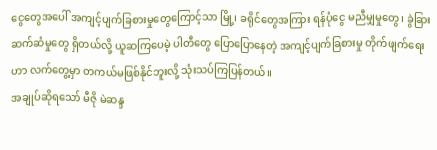ငွေတွေအပေါ် အကျင့်ပျက်ခြစားမှုတွေကြောင့်သာ မြို့၊ ခရိုင်တွေအကြား ရန်ပုံငွေ မညီမျှမှုတွေ၊ ခွဲခြားဆက်ဆံမှုတွေ ရှိတယ်လို့ ယူဆကြပေမဲ့ ပါတီတွေ ပြောပြောနေတဲ့ အကျင့်ပျက်ခြစားမှု တိုက်ဖျက်ရေးဟာ လက်တွေ့မှာ တကယ်မဖြစ်နိုင်ဘူးလို့ သုံးသပ်ကြပြန်တယ်။
အချုပ်ဆိုရသော် မီဇို မဲဆန္ဒ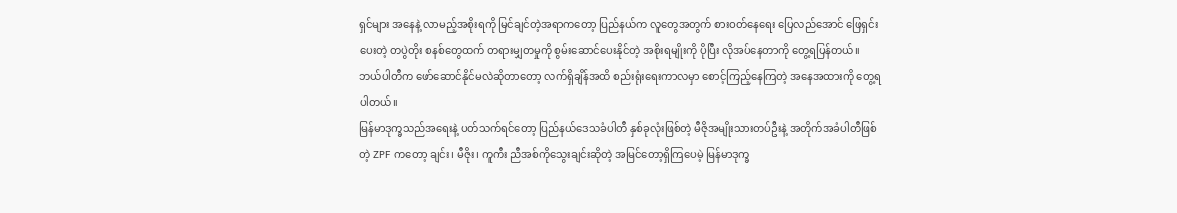ရှင်များ အနေနဲ့ လာမည့်အစိုးရကို မြင်ချင်တဲ့အရာကတော့ ပြည်နယ်က လူတွေအတွက် စားဝတ်နေရေး ပြေလည်အောင် ဖြေရှင်းပေးတဲ့ တပွဲတိုး စနစ်တွေထက် တရားမျှတမှုကို စွမ်းဆောင်ပေးနိုင်တဲ့ အစိုးရမျိုးကို ပိုပြီး လိုအပ်နေတာကို တွေ့ရပြန်တယ်။ ဘယ်ပါတီက ဖော်ဆောင်နိုင်မလဲဆိုတာတော့ လက်ရှိချိန်အထိ စည်းရုံးရေးကာလမှာ စောင့်ကြည့်နေကြတဲ့ အနေအထားကို တွေ့ရပါတယ်။
မြန်မာဒုက္ခသည်အရေးနဲ့ ပတ်သက်ရင်တော့ ပြည်နယ်ဒေသခံပါတီ နှစ်ခုလုံးဖြစ်တဲ့ မီဇိုအမျိုးသားတပ်ဦးနဲ့ အတိုက်အခံပါတီဖြစ်တဲ့ ZPF ကတော့ ချင်း၊ မီဇိုး၊ ကူကီး ညီအစ်ကိုသွေးချင်းဆိုတဲ့ အမြင်တော့ရှိကြပေမဲ့ မြန်မာဒုက္ခ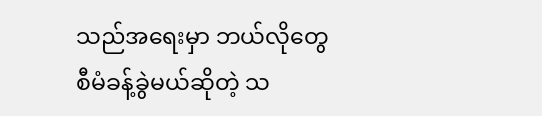သည်အရေးမှာ ဘယ်လိုတွေ စီမံခန့်ခွဲမယ်ဆိုတဲ့ သ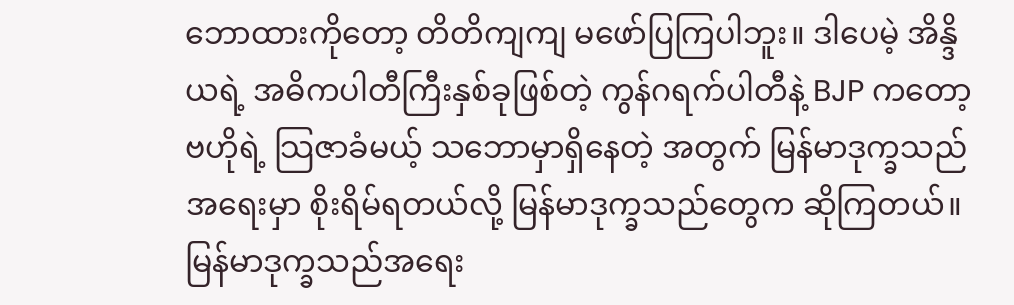ဘောထားကိုတော့ တိတိကျကျ မဖော်ပြကြပါဘူး။ ဒါပေမဲ့ အိန္ဒိယရဲ့ အဓိကပါတီကြီးနှစ်ခုဖြစ်တဲ့ ကွန်ဂရက်ပါတီနဲ့ BJP ကတော့ ဗဟိုရဲ့ သြဇာခံမယ့် သဘောမှာရှိနေတဲ့ အတွက် မြန်မာဒုက္ခသည်အရေးမှာ စိုးရိမ်ရတယ်လို့ မြန်မာဒုက္ခသည်တွေက ဆိုကြတယ်။
မြန်မာဒုက္ခသည်အရေး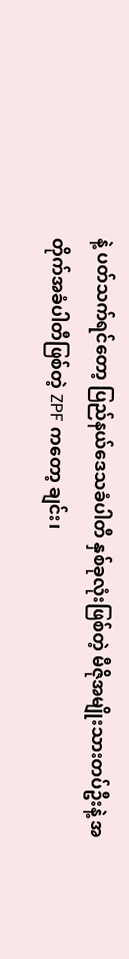နဲ့ ပတ်သက်ရင်တော့ ပြည်နယ်ဒေသခံပါတီ နှစ်ခုလုံးဖြစ်တဲ့ မီဇိုအမျိုးသားတပ်ဦးနဲ့ အတိုက်အခံပါတီဖြစ်တဲ့ ZPF ကတော့ ချင်း၊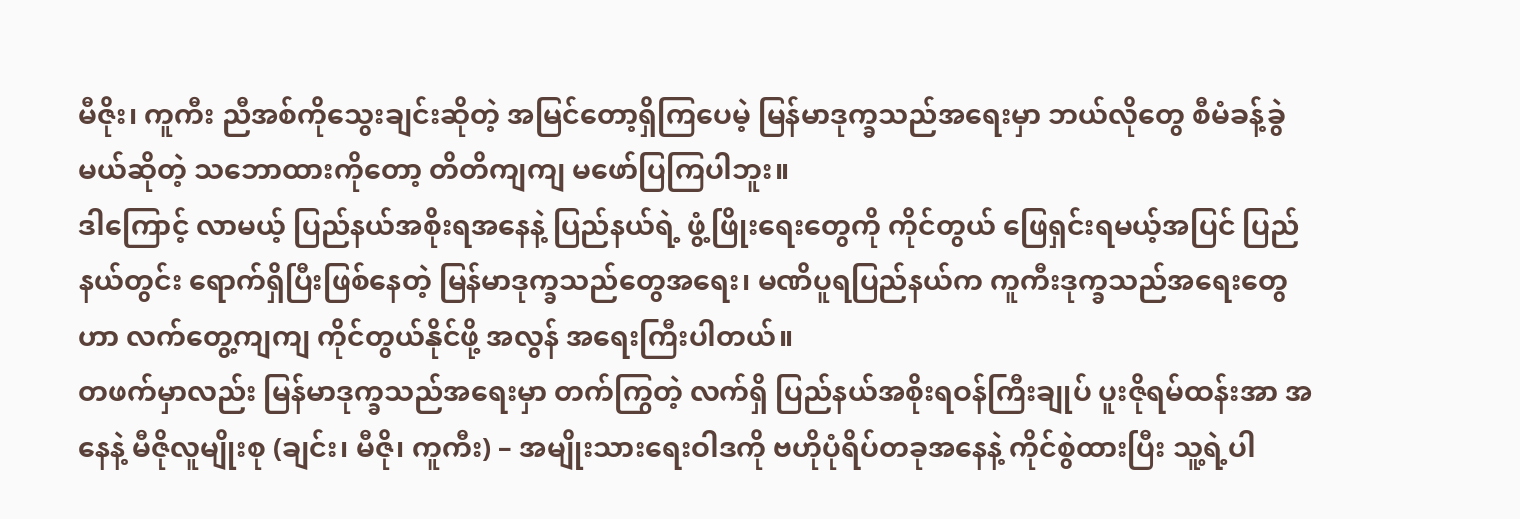မီဇိုး၊ ကူကီး ညီအစ်ကိုသွေးချင်းဆိုတဲ့ အမြင်တော့ရှိကြပေမဲ့ မြန်မာဒုက္ခသည်အရေးမှာ ဘယ်လိုတွေ စီမံခန့်ခွဲမယ်ဆိုတဲ့ သဘောထားကိုတော့ တိတိကျကျ မဖော်ပြကြပါဘူး။
ဒါကြောင့် လာမယ့် ပြည်နယ်အစိုးရအနေနဲ့ ပြည်နယ်ရဲ့ ဖွံ့ဖြိုးရေးတွေကို ကိုင်တွယ် ဖြေရှင်းရမယ့်အပြင် ပြည်နယ်တွင်း ရောက်ရှိပြီးဖြစ်နေတဲ့ မြန်မာဒုက္ခသည်တွေအရေး၊ မဏိပူရပြည်နယ်က ကူကီးဒုက္ခသည်အရေးတွေဟာ လက်တွေ့ကျကျ ကိုင်တွယ်နိုင်ဖို့ အလွန် အရေးကြီးပါတယ်။
တဖက်မှာလည်း မြန်မာဒုက္ခသည်အရေးမှာ တက်ကြွတဲ့ လက်ရှိ ပြည်နယ်အစိုးရဝန်ကြီးချုပ် ပူးဇိုရမ်ထန်းအာ အနေနဲ့ မီဇိုလူမျိုးစု (ချင်း၊ မီဇို၊ ကူကီး) – အမျိုးသားရေးဝါဒကို ဗဟိုပုံရိပ်တခုအနေနဲ့ ကိုင်စွဲထားပြီး သူ့ရဲ့ပါ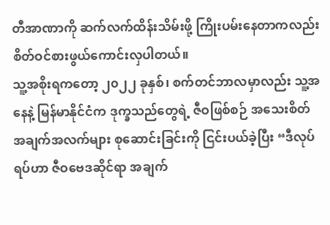တီအာဏာကို ဆက်လက်ထိန်းသိမ်းဖို့ ကြိုးပမ်းနေတာကလည်း စိတ်ဝင်စားဖွယ်ကောင်းလှပါတယ်။
သူ့အစိုးရကတော့ ၂၀၂၂ ခုနှစ်၊ စက်တင်ဘာလမှာလည်း သူ့အနေနဲ့ မြန်မာနိုင်ငံက ဒုက္ခသည်တွေရဲ့ ဇီဝဖြစ်စဉ် အသေးစိတ် အချက်အလက်များ စုဆောင်းခြင်းကို ငြင်းပယ်ခဲ့ပြီး “ဒီလုပ်ရပ်ဟာ ဇီဝဗေဒဆိုင်ရာ အချက်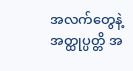အလက်တွေနဲ့ အတ္ထုပ္ပတ္တိ အ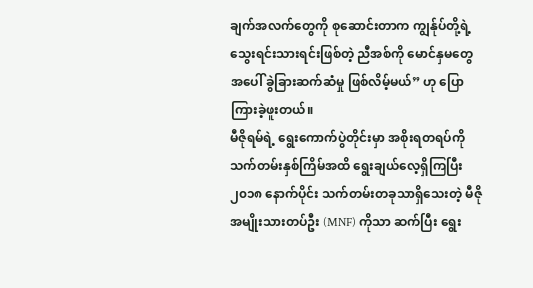ချက်အလက်တွေကို စုဆောင်းတာက ကျွန်ုပ်တို့ရဲ့ သွေးရင်းသားရင်းဖြစ်တဲ့ ညီအစ်ကို မောင်နှမတွေအပေါ် ခွဲခြားဆက်ဆံမှု ဖြစ်လိမ့်မယ်” ဟု ပြောကြားခဲ့ဖူးတယ်။
မီဇိုရမ်ရဲ့ ရွေးကောက်ပွဲတိုင်းမှာ အစိုးရတရပ်ကို သက်တမ်းနှစ်ကြိမ်အထိ ရွေးချယ်လေ့ရှိကြပြီး ၂၀၁၈ နောက်ပိုင်း သက်တမ်းတခုသာရှိသေးတဲ့ မီဇိုအမျိုးသားတပ်ဦး (MNF) ကိုသာ ဆက်ပြီး ရွေး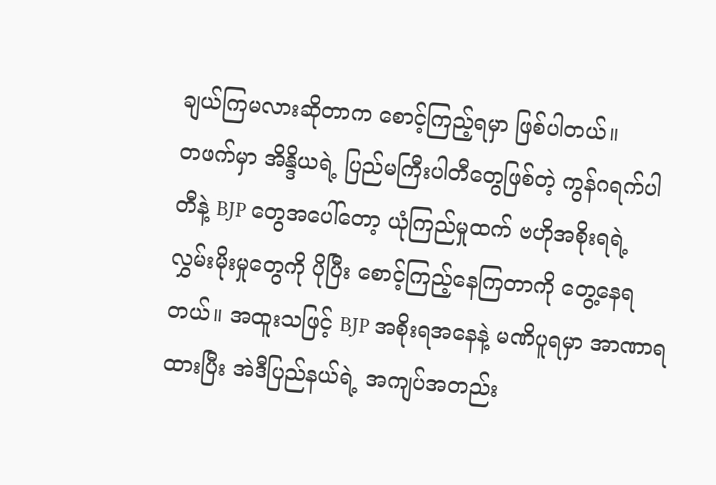ချယ်ကြမလားဆိုတာက စောင့်ကြည့်ရမှာ ဖြစ်ပါတယ်။
တဖက်မှာ အိန္ဒိယရဲ့ ပြည်မကြီးပါတီတွေဖြစ်တဲ့ ကွန်ဂရက်ပါတီနဲ့ BJP တွေအပေါ်တော့ ယုံကြည်မှုထက် ဗဟိုအစိုးရရဲ့ လွှမ်းမိုးမှုတွေကို ပိုပြီး စောင့်ကြည့်နေကြတာကို တွေ့နေရတယ်။ အထူးသဖြင့် BJP အစိုးရအနေနဲ့ မဏိပူရမှာ အာဏာရထားပြီး အဲဒီပြည်နယ်ရဲ့ အကျပ်အတည်း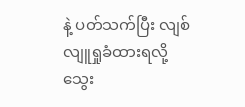နဲ့ ပတ်သက်ပြီး လျစ်လျူရှုခံထားရလို့ သွေး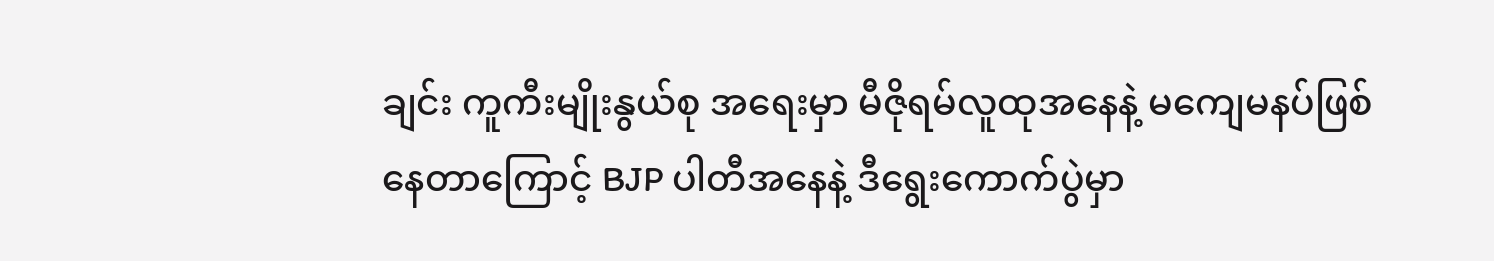ချင်း ကူကီးမျိုးနွယ်စု အရေးမှာ မီဇိုရမ်လူထုအနေနဲ့ မကျေမနပ်ဖြစ်နေတာကြောင့် BJP ပါတီအနေနဲ့ ဒီရွေးကောက်ပွဲမှာ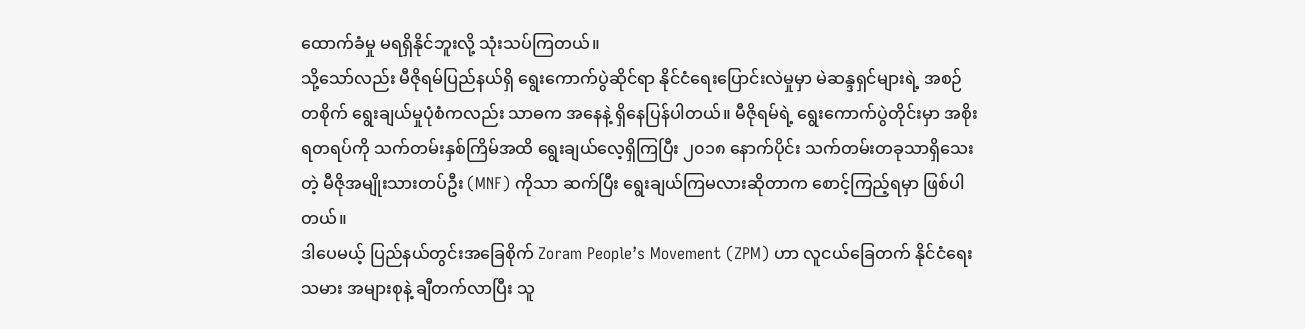ထောက်ခံမှု မရရှိနိုင်ဘူးလို့ သုံးသပ်ကြတယ်။
သို့သော်လည်း မီဇိုရမ်ပြည်နယ်ရှိ ရွေးကောက်ပွဲဆိုင်ရာ နိုင်ငံရေးပြောင်းလဲမှုမှာ မဲဆန္ဒရှင်များရဲ့ အစဉ်တစိုက် ရွေးချယ်မှုပုံစံကလည်း သာဓက အနေနဲ့ ရှိနေပြန်ပါတယ်။ မီဇိုရမ်ရဲ့ ရွေးကောက်ပွဲတိုင်းမှာ အစိုးရတရပ်ကို သက်တမ်းနှစ်ကြိမ်အထိ ရွေးချယ်လေ့ရှိကြပြီး ၂၀၁၈ နောက်ပိုင်း သက်တမ်းတခုသာရှိသေးတဲ့ မီဇိုအမျိုးသားတပ်ဦး (MNF) ကိုသာ ဆက်ပြီး ရွေးချယ်ကြမလားဆိုတာက စောင့်ကြည့်ရမှာ ဖြစ်ပါတယ်။
ဒါပေမယ့် ပြည်နယ်တွင်းအခြေစိုက် Zoram People’s Movement (ZPM) ဟာ လူငယ်ခြေတက် နိုင်ငံရေးသမား အများစုနဲ့ ချီတက်လာပြီး သူ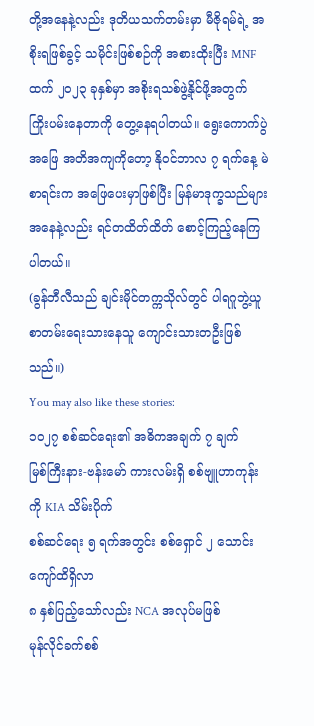တို့အနေနဲ့လည်း ဒုတိယသက်တမ်းမှာ မီဇိုရမ်ရဲ့ အစိုးရဖြစ်ခွင့် သမိုင်းဖြစ်စဉ်ကို အစားထိုးပြီး MNF ထက် ၂၀၂၃ ခုနှစ်မှာ အစိုးရသစ်ဖွဲ့နိုင်ဖို့အတွက် ကြိုးပမ်းနေတာကို တွေ့နေရပါတယ်။ ရွေးကောက်ပွဲအဖြေ အတိအကျကိုတော့ နိုဝင်ဘာလ ၇ ရက်နေ့ မဲစာရင်းက အဖြေပေးမှာဖြစ်ပြီး မြန်မာဒုက္ခသည်များ အနေနဲ့လည်း ရင်တထိတ်ထိတ် စောင့်ကြည့်နေကြပါတယ်။
(ခွန်ဘီလီသည် ချင်းမိုင်တက္ကသိုလ်တွင် ပါရဂူဘွဲ့ယူစာတမ်းရေးသားနေသူ ကျောင်းသားတဦးဖြစ်သည်။)
You may also like these stories:
၁၀၂၇ စစ်ဆင်ရေး၏ အဓိကအချက် ၇ ချက်
မြစ်ကြီးနား-ဗန်းမော် ကားလမ်းရှိ စစ်ဗျူဟာကုန်းကို KIA သိမ်းပိုက်
စစ်ဆင်ရေး ၅ ရက်အတွင်း စစ်ရှောင် ၂ သောင်းကျော်ထိရှိလာ
၈ နှစ်ပြည့်သော်လည်း NCA အလုပ်မဖြစ်
မုန်လိုင်ခက်စစ်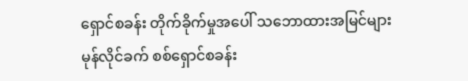ရှောင်စခန်း တိုက်ခိုက်မှုအပေါ် သဘောထားအမြင်များ
မုန်လိုင်ခက် စစ်ရှောင်စခန်း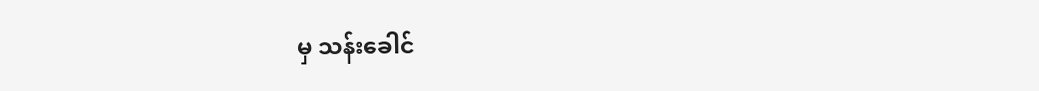မှ သန်းခေါင်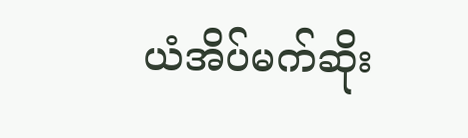ယံအိပ်မက်ဆိုး